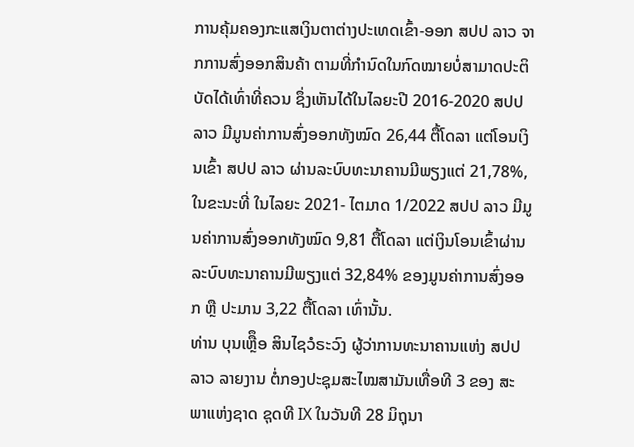ການຄຸ້ມຄອງກະແສເງິນຕາຕ່າງປະເທດເຂົ້າ-ອອກ ສປປ ລາວ ຈາກການສົ່ງອອກສິນຄ້າ ຕາມທີ່ກຳນົດໃນກົດໝາຍບໍ່ສາມາດປະຕິບັດໄດ້ເທົ່າທີ່ຄວນ ຊຶ່ງເຫັນໄດ້ໃນໄລຍະປີ 2016-2020 ສປປ ລາວ ມີມູນຄ່າການສົ່ງອອກທັງໝົດ 26,44 ຕື້ໂດລາ ແຕ່ໂອນເງິນເຂົ້າ ສປປ ລາວ ຜ່ານລະບົບທະນາຄານມີພຽງແຕ່ 21,78%, ໃນຂະນະທີ່ ໃນໄລຍະ 2021- ໄຕມາດ 1/2022 ສປປ ລາວ ມີມູນຄ່າການສົ່ງອອກທັງໝົດ 9,81 ຕື້ໂດລາ ແຕ່ເງິນໂອນເຂົ້າຜ່ານລະບົບທະນາຄານມີພຽງແຕ່ 32,84% ຂອງມູນຄ່າການສົ່ງອອກ ຫຼື ປະມານ 3,22 ຕື້ໂດລາ ເທົ່ານັ້ນ.
ທ່ານ ບຸນເຫຼືຶອ ສິນໄຊວໍຣະວົງ ຜູ້ວ່າການທະນາຄານແຫ່ງ ສປປ ລາວ ລາຍງານ ຕໍ່ກອງປະຊຸມສະໄໝສາມັນເທື່ອທີ 3 ຂອງ ສະພາແຫ່ງຊາດ ຊຸດທີ IX ໃນວັນທີ 28 ມິຖຸນາ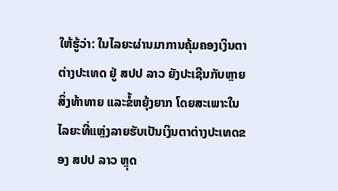ໃຫ້ຮູ້ວ່າ: ໃນໄລຍະຜ່ານມາການຄຸ້ມຄອງເງິນຕາຕ່າງປະເທດ ຢູ່ ສປປ ລາວ ຍັງປະເຊີນກັບຫຼາຍສິ່ງທ້າທາຍ ແລະຂໍ້ຫຍຸ້ງຍາກ ໂດຍສະເພາະໃນໄລຍະທີ່ແຫຼ່ງລາຍຮັບເປັນເງິນຕາຕ່າງປະເທດຂອງ ສປປ ລາວ ຫຼຸດ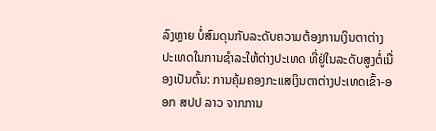ລົງຫຼາຍ ບໍ່ສົມດຸນກັບລະດັບຄວາມຕ້ອງການເງິນຕາຕ່າງປະເທດໃນການຊຳລະໃຫ້ຕ່າງປະເທດ ທີ່ຢູ່ໃນລະດັບສູງຕໍ່ເນື່ອງເປັນຕົ້ນ: ການຄຸ້ມຄອງກະແສເງິນຕາຕ່າງປະເທດເຂົ້າ-ອອກ ສປປ ລາວ ຈາກການ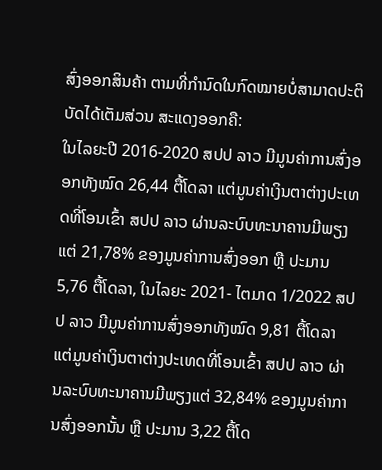ສົ່ງອອກສິນຄ້າ ຕາມທີ່ກຳນົດໃນກົດໝາຍບໍ່ສາມາດປະຕິບັດໄດ້ເຕັມສ່ວນ ສະແດງອອກຄື:
ໃນໄລຍະປີ 2016-2020 ສປປ ລາວ ມີມູນຄ່າການສົ່ງອອກທັງໝົດ 26,44 ຕື້ໂດລາ ແຕ່ມູນຄ່າເງິນຕາຕ່າງປະເທດທີ່ໂອນເຂົ້າ ສປປ ລາວ ຜ່ານລະບົບທະນາຄານມີພຽງແຕ່ 21,78% ຂອງມູນຄ່າການສົ່ງອອກ ຫຼື ປະມານ 5,76 ຕື້ໂດລາ, ໃນໄລຍະ 2021- ໄຕມາດ 1/2022 ສປປ ລາວ ມີມູນຄ່າການສົ່ງອອກທັງໝົດ 9,81 ຕື້ໂດລາ ແຕ່ມູນຄ່າເງິນຕາຕ່າງປະເທດທີ່ໂອນເຂົ້າ ສປປ ລາວ ຜ່ານລະບົບທະນາຄານມີພຽງແຕ່ 32,84% ຂອງມູນຄ່າການສົ່ງອອກນັ້ນ ຫຼື ປະມານ 3,22 ຕື້ໂດ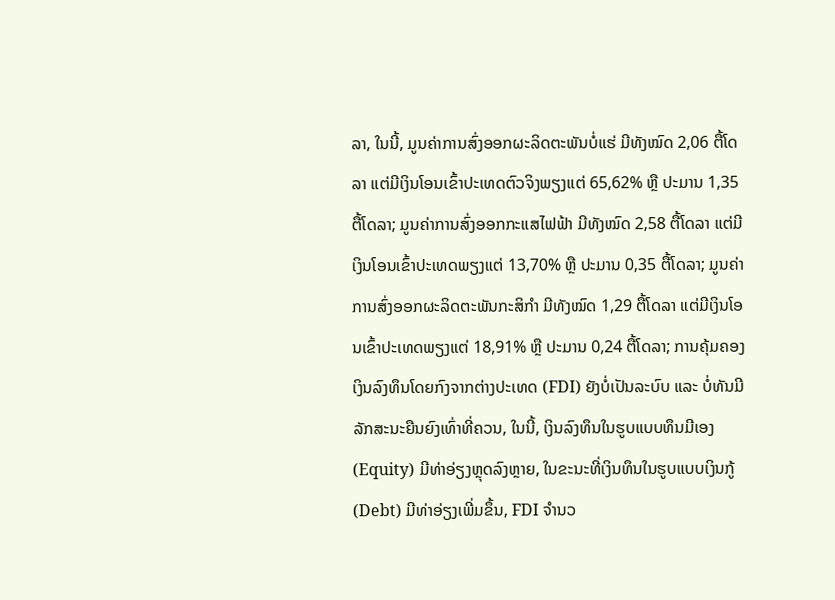ລາ, ໃນນີ້, ມູນຄ່າການສົ່ງອອກຜະລິດຕະພັນບໍ່ແຮ່ ມີທັງໝົດ 2,06 ຕື້ໂດລາ ແຕ່ມີເງິນໂອນເຂົ້າປະເທດຕົວຈິງພຽງແຕ່ 65,62% ຫຼື ປະມານ 1,35 ຕື້ໂດລາ; ມູນຄ່າການສົ່ງອອກກະແສໄຟຟ້າ ມີທັງໝົດ 2,58 ຕື້ໂດລາ ແຕ່ມີເງິນໂອນເຂົ້າປະເທດພຽງແຕ່ 13,70% ຫຼື ປະມານ 0,35 ຕື້ໂດລາ; ມູນຄ່າການສົ່ງອອກຜະລິດຕະພັນກະສິກຳ ມີທັງໝົດ 1,29 ຕື້ໂດລາ ແຕ່ມີເງິນໂອນເຂົ້າປະເທດພຽງແຕ່ 18,91% ຫຼື ປະມານ 0,24 ຕື້ໂດລາ; ການຄຸ້ມຄອງເງິນລົງທຶນໂດຍກົງຈາກຕ່າງປະເທດ (FDI) ຍັງບໍ່ເປັນລະບົບ ແລະ ບໍ່ທັນມີລັກສະນະຍືນຍົງເທົ່າທີ່ຄວນ, ໃນນີ້, ເງິນລົງທຶນໃນຮູບແບບທຶນມີເອງ (Equity) ມີທ່າອ່ຽງຫຼຸດລົງຫຼາຍ, ໃນຂະນະທີ່ເງິນທຶນໃນຮູບແບບເງິນກູ້ (Debt) ມີທ່າອ່ຽງເພີ່ມຂຶ້ນ, FDI ຈໍານວ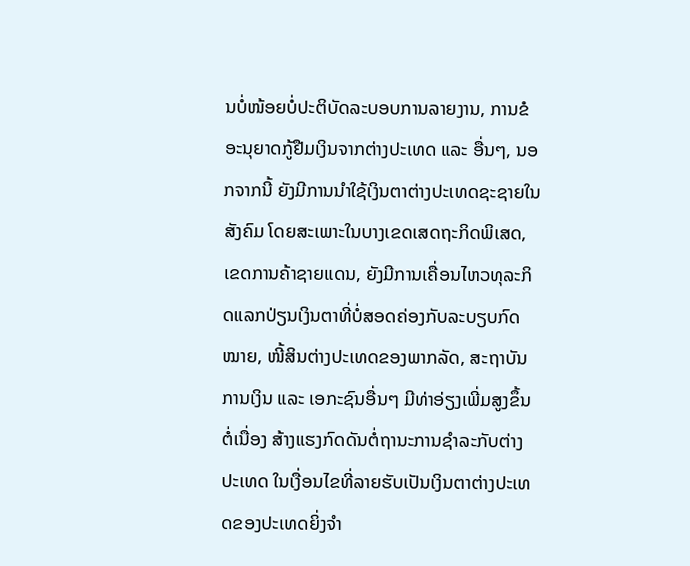ນບໍ່ໜ້ອຍບໍ່ປະຕິບັດລະບອບການລາຍງານ, ການຂໍອະນຸຍາດກູ້ຢືມເງິນຈາກຕ່າງປະເທດ ແລະ ອື່ນໆ, ນອກຈາກນີ້ ຍັງມີການນໍາໃຊ້ເງິນຕາຕ່າງປະເທດຊະຊາຍໃນສັງຄົມ ໂດຍສະເພາະໃນບາງເຂດເສດຖະກິດພິເສດ, ເຂດການຄ້າຊາຍແດນ, ຍັງມີການເຄື່ອນໄຫວທຸລະກິດແລກປ່ຽນເງິນຕາທີ່ບໍ່ສອດຄ່ອງກັບລະບຽບກົດໝາຍ, ໜີ້ສິນຕ່າງປະເທດຂອງພາກລັດ, ສະຖາບັນການເງິນ ແລະ ເອກະຊົນອື່ນໆ ມີທ່າອ່ຽງເພີ່ມສູງຂຶ້ນຕໍ່ເນື່ອງ ສ້າງແຮງກົດດັນຕໍ່ຖານະການຊໍາລະກັບຕ່າງປະເທດ ໃນເງື່ອນໄຂທີ່ລາຍຮັບເປັນເງິນຕາຕ່າງປະເທດຂອງປະເທດຍິ່ງຈຳ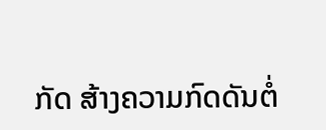ກັດ ສ້າງຄວາມກົດດັນຕໍ່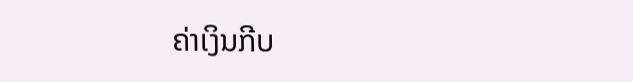ຄ່າເງິນກີບ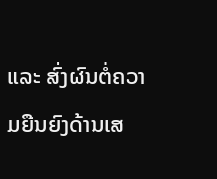ແລະ ສົ່ງຜົນຕໍ່ຄວາມຍືນຍົງດ້ານເສ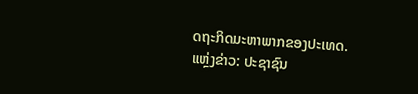ດຖະກິດມະຫາພາກຂອງປະເທດ.
ແຫຼ່ງຂ່າວ: ປະຊາຊົນ